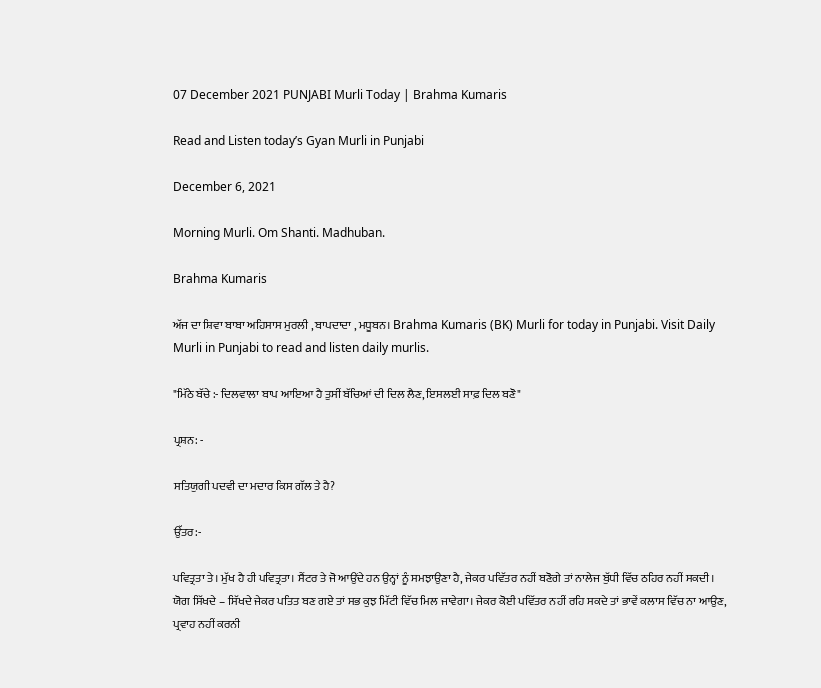07 December 2021 PUNJABI Murli Today | Brahma Kumaris

Read and Listen today’s Gyan Murli in Punjabi

December 6, 2021

Morning Murli. Om Shanti. Madhuban.

Brahma Kumaris

ਅੱਜ ਦਾ ਸ਼ਿਵਾ ਬਾਬਾ ਅਹਿਸਾਸ ਮੁਰਲੀ , ਬਾਪਦਾਦਾ , ਮਧੂਬਨ। Brahma Kumaris (BK) Murli for today in Punjabi. Visit Daily Murli in Punjabi to read and listen daily murlis.

"ਮਿੱਠੇ ਬੱਚੇ :- ਦਿਲਵਾਲਾ ਬਾਪ ਆਇਆ ਹੈ ਤੁਸੀਂ ਬੱਚਿਆਂ ਦੀ ਦਿਲ ਲੈਣ, ਇਸਲਈ ਸਾਫ਼ ਦਿਲ ਬਣੋ"

ਪ੍ਰਸ਼ਨ: -

ਸਤਿਯੁਗੀ ਪਦਵੀ ਦਾ ਮਦਾਰ ਕਿਸ ਗੱਲ ਤੇ ਹੈ?

ਉੱਤਰ:-

ਪਵਿਤ੍ਰਤਾ ਤੇ। ਮੁੱਖ ਹੈ ਹੀ ਪਵਿਤ੍ਰਤਾ। ਸੈਂਟਰ ਤੇ ਜੋ ਆਉਂਦੇ ਹਨ ਉਨ੍ਹਾਂ ਨੂੰ ਸਮਝਾਉਣਾ ਹੈ, ਜੇਕਰ ਪਵਿੱਤਰ ਨਹੀਂ ਬਣੋਗੇ ਤਾਂ ਨਾਲੇਜ ਬੁੱਧੀ ਵਿੱਚ ਠਹਿਰ ਨਹੀਂ ਸਕਦੀ। ਯੋਗ ਸਿੱਖਦੇ – ਸਿੱਖਦੇ ਜੇਕਰ ਪਤਿਤ ਬਣ ਗਏ ਤਾਂ ਸਭ ਕੁਝ ਮਿੱਟੀ ਵਿੱਚ ਮਿਲ ਜਾਵੇਗਾ। ਜੇਕਰ ਕੋਈ ਪਵਿੱਤਰ ਨਹੀਂ ਰਹਿ ਸਕਦੇ ਤਾਂ ਭਾਵੇਂ ਕਲਾਸ ਵਿੱਚ ਨਾ ਆਉਣ, ਪ੍ਰਵਾਹ ਨਹੀਂ ਕਰਨੀ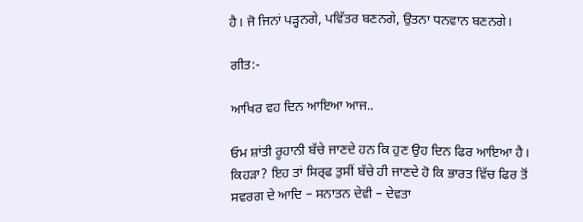ਹੈ। ਜੋ ਜਿਨਾਂ ਪੜ੍ਹਨਗੇ, ਪਵਿੱਤਰ ਬਣਨਗੇ, ਉਤਨਾ ਧਨਵਾਨ ਬਣਨਗੇ।

ਗੀਤ:-

ਆਖਿਰ ਵਹ ਦਿਨ ਆਇਆ ਆਜ..

ਓਮ ਸ਼ਾਂਤੀ ਰੂਹਾਨੀ ਬੱਚੇ ਜਾਣਦੇ ਹਨ ਕਿ ਹੁਣ ਉਹ ਦਿਨ ਫਿਰ ਆਇਆ ਹੈ। ਕਿਹੜਾ? ਇਹ ਤਾਂ ਸਿਰ੍ਫ ਤੁਸੀਂ ਬੱਚੇ ਹੀ ਜਾਣਦੇ ਹੋ ਕਿ ਭਾਰਤ ਵਿੱਚ ਫਿਰ ਤੋਂ ਸਵਰਗ ਦੇ ਆਦਿ – ਸਨਾਤਨ ਦੇਵੀ – ਦੇਵਤਾ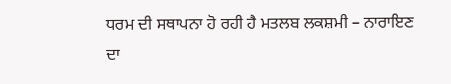ਧਰਮ ਦੀ ਸਥਾਪਨਾ ਹੋ ਰਹੀ ਹੈ ਮਤਲਬ ਲਕਸ਼ਮੀ – ਨਾਰਾਇਣ ਦਾ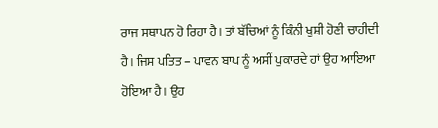ਰਾਜ ਸਥਾਪਨ ਹੋ ਰਿਹਾ ਹੈ। ਤਾਂ ਬੱਚਿਆਂ ਨੂੰ ਕਿੰਨੀ ਖੁਸ਼ੀ ਹੋਣੀ ਚਾਹੀਦੀ ਹੈ। ਜਿਸ ਪਤਿਤ – ਪਾਵਨ ਬਾਪ ਨੂੰ ਅਸੀਂ ਪੁਕਾਰਦੇ ਹਾਂ ਉਹ ਆਇਆ ਹੋਇਆ ਹੈ। ਉਹ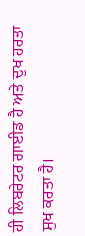ਹੀ ਲਿਬਰੇਟਰ ਗਾਈਡ ਹੈ ਅਤੇ ਦੁਖ ਹਰਤਾ ਸੁਖ ਕਰਤਾ ਹੈ।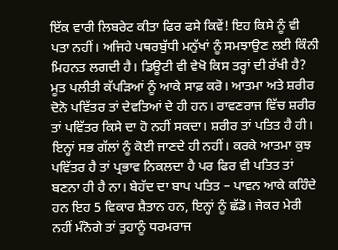ਇੱਕ ਵਾਰੀ ਲਿਬਰੇਟ ਕੀਤਾ ਫਿਰ ਫਸੇ ਕਿਵੇਂ! ਇਹ ਕਿਸੇ ਨੂੰ ਵੀ ਪਤਾ ਨਹੀਂ। ਅਜਿਹੇ ਪਥਰਬੁੱਧੀ ਮਨੁੱਖਾਂ ਨੂੰ ਸਮਝਾਉਣ ਲਈ ਕਿੰਨੀ ਮਿਹਨਤ ਲਗਦੀ ਹੈ। ਡਿਊਟੀ ਵੀ ਵੇਖੋ ਕਿਸ ਤਰ੍ਹਾਂ ਦੀ ਰੱਖੀ ਹੈ? ਮੂਤ ਪਲੀਤੀ ਕੱਪੜਿਆਂ ਨੂੰ ਆਕੇ ਸਾਫ਼ ਕਰੋ। ਆਤਮਾ ਅਤੇ ਸ਼ਰੀਰ ਦੋਨੋ ਪਵਿੱਤਰ ਤਾਂ ਦੇਵਤਿਆਂ ਦੇ ਹੀ ਹਨ। ਰਾਵਣਰਾਜ ਵਿੱਚ ਸ਼ਰੀਰ ਤਾਂ ਪਵਿੱਤਰ ਕਿਸੇ ਦਾ ਹੋ ਨਹੀਂ ਸਕਦਾ। ਸ਼ਰੀਰ ਤਾਂ ਪਤਿਤ ਹੈ ਹੀ। ਇਨ੍ਹਾਂ ਸਭ ਗੱਲਾਂ ਨੂੰ ਕੋਈ ਜਾਣਦੇ ਹੀ ਨਹੀਂ। ਕਰਕੇ ਆਤਮਾ ਕੁਝ ਪਵਿੱਤਰ ਹੈ ਤਾਂ ਪ੍ਰਭਾਵ ਨਿਕਲਦਾ ਹੈ ਪਰ ਫਿਰ ਵੀ ਪਤਿਤ ਤਾਂ ਬਣਨਾ ਹੀ ਹੈ ਨਾ। ਬੇਹੱਦ ਦਾ ਬਾਪ ਪਤਿਤ – ਪਾਵਨ ਆਕੇ ਕਹਿੰਦੇ ਹਨ ਇਹ 5 ਵਿਕਾਰ ਸ਼ੈਤਾਨ ਹਨ, ਇਨ੍ਹਾਂ ਨੂੰ ਛੱਡੋ। ਜੇਕਰ ਮੇਰੀ ਨਹੀਂ ਮੰਨੋਗੇ ਤਾਂ ਤੁਹਾਨੂੰ ਧਰਮਰਾਜ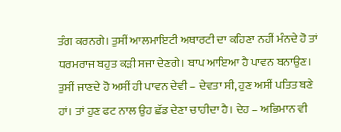ਤੰਗ ਕਰਨਗੇ। ਤੁਸੀਂ ਆਲਮਾਇਟੀ ਅਥਾਰਟੀ ਦਾ ਕਹਿਣਾ ਨਹੀਂ ਮੰਨਦੇ ਹੋ ਤਾਂ ਧਰਮਰਾਜ ਬਹੁਤ ਕੜੀ ਸਜਾ ਦੇਣਗੇ। ਬਾਪ ਆਇਆ ਹੈ ਪਾਵਨ ਬਨਾਉਣ। ਤੁਸੀਂ ਜਾਣਦੇ ਹੋ ਅਸੀਂ ਹੀ ਪਾਵਨ ਦੇਵੀ – ਦੇਵਤਾ ਸੀ, ਹੁਣ ਅਸੀਂ ਪਤਿਤ ਬਣੇ ਹਾਂ। ਤਾਂ ਹੁਣ ਫਟ ਨਾਲ ਉਹ ਛੱਡ ਦੇਣਾ ਚਾਹੀਦਾ ਹੈ। ਦੇਹ – ਅਭਿਮਾਨ ਵੀ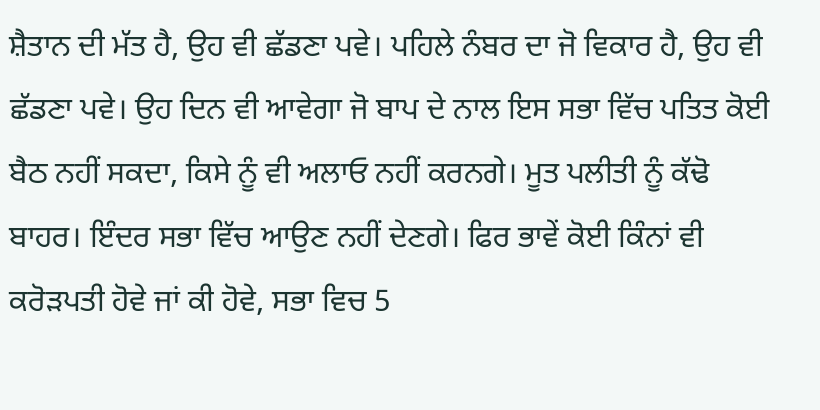ਸ਼ੈਤਾਨ ਦੀ ਮੱਤ ਹੈ, ਉਹ ਵੀ ਛੱਡਣਾ ਪਵੇ। ਪਹਿਲੇ ਨੰਬਰ ਦਾ ਜੋ ਵਿਕਾਰ ਹੈ, ਉਹ ਵੀ ਛੱਡਣਾ ਪਵੇ। ਉਹ ਦਿਨ ਵੀ ਆਵੇਗਾ ਜੋ ਬਾਪ ਦੇ ਨਾਲ ਇਸ ਸਭਾ ਵਿੱਚ ਪਤਿਤ ਕੋਈ ਬੈਠ ਨਹੀਂ ਸਕਦਾ, ਕਿਸੇ ਨੂੰ ਵੀ ਅਲਾਓ ਨਹੀਂ ਕਰਨਗੇ। ਮੂਤ ਪਲੀਤੀ ਨੂੰ ਕੱਢੋ ਬਾਹਰ। ਇੰਦਰ ਸਭਾ ਵਿੱਚ ਆਉਣ ਨਹੀਂ ਦੇਣਗੇ। ਫਿਰ ਭਾਵੇਂ ਕੋਈ ਕਿੰਨਾਂ ਵੀ ਕਰੋੜਪਤੀ ਹੋਵੇ ਜਾਂ ਕੀ ਹੋਵੇ, ਸਭਾ ਵਿਚ 5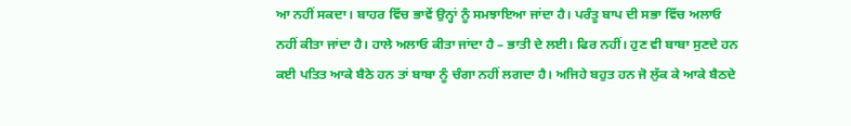ਆ ਨਹੀਂ ਸਕਦਾ। ਬਾਹਰ ਵਿੱਚ ਭਾਵੇਂ ਉਨ੍ਹਾਂ ਨੂੰ ਸਮਝਾਇਆ ਜਾਂਦਾ ਹੈ। ਪਰੰਤੂ ਬਾਪ ਦੀ ਸਭਾ ਵਿੱਚ ਅਲਾਓ ਨਹੀਂ ਕੀਤਾ ਜਾਂਦਾ ਹੈ। ਹਾਲੇ ਅਲਾਓ ਕੀਤਾ ਜਾਂਦਾ ਹੈ – ਭਾਤੀ ਦੇ ਲਈ। ਫਿਰ ਨਹੀਂ। ਹੁਣ ਵੀ ਬਾਬਾ ਸੁਣਦੇ ਹਨ ਕਈ ਪਤਿਤ ਆਕੇ ਬੈਠੇ ਹਨ ਤਾਂ ਬਾਬਾ ਨੂੰ ਚੰਗਾ ਨਹੀਂ ਲਗਦਾ ਹੈ। ਅਜਿਹੇ ਬਹੁਤ ਹਨ ਜੋ ਲੁੱਕ ਕੇ ਆਕੇ ਬੈਠਦੇ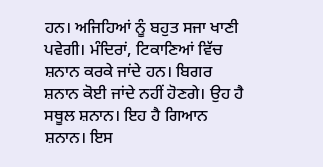ਹਨ। ਅਜਿਹਿਆਂ ਨੂੰ ਬਹੁਤ ਸਜਾ ਖਾਣੀ ਪਵੇਗੀ। ਮੰਦਿਰਾਂ, ਟਿਕਾਣਿਆਂ ਵਿੱਚ ਸ਼ਨਾਨ ਕਰਕੇ ਜਾਂਦੇ ਹਨ। ਬਿਗਰ ਸ਼ਨਾਨ ਕੋਈ ਜਾਂਦੇ ਨਹੀਂ ਹੋਣਗੇ। ਉਹ ਹੈ ਸਥੂਲ ਸ਼ਨਾਨ। ਇਹ ਹੈ ਗਿਆਨ ਸ਼ਨਾਨ। ਇਸ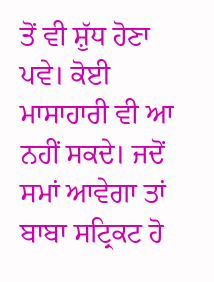ਤੋਂ ਵੀ ਸ਼ੁੱਧ ਹੋਣਾ ਪਵੇ। ਕੋਈ ਮਾਸਾਹਾਰੀ ਵੀ ਆ ਨਹੀਂ ਸਕਦੇ। ਜਦੋਂ ਸਮਾਂ ਆਵੇਗਾ ਤਾਂ ਬਾਬਾ ਸਟ੍ਰਿਕਟ ਹੋ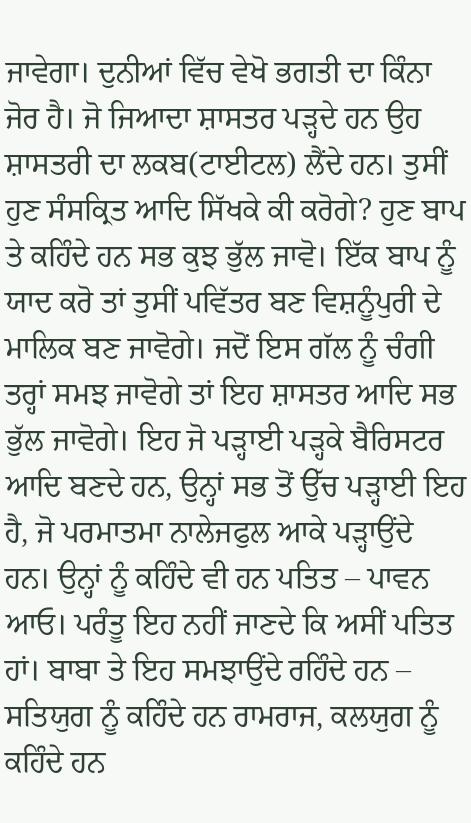ਜਾਵੇਗਾ। ਦੁਨੀਆਂ ਵਿੱਚ ਵੇਖੋ ਭਗਤੀ ਦਾ ਕਿੰਨਾ ਜੋਰ ਹੈ। ਜੋ ਜਿਆਦਾ ਸ਼ਾਸਤਰ ਪੜ੍ਹਦੇ ਹਨ ਉਹ ਸ਼ਾਸਤਰੀ ਦਾ ਲਕਬ(ਟਾਈਟਲ) ਲੈਂਦੇ ਹਨ। ਤੁਸੀਂ ਹੁਣ ਸੰਸਕ੍ਰਿਤ ਆਦਿ ਸਿੱਖਕੇ ਕੀ ਕਰੋਗੇ? ਹੁਣ ਬਾਪ ਤੇ ਕਹਿੰਦੇ ਹਨ ਸਭ ਕੁਝ ਭੁੱਲ ਜਾਵੋ। ਇੱਕ ਬਾਪ ਨੂੰ ਯਾਦ ਕਰੋ ਤਾਂ ਤੁਸੀਂ ਪਵਿੱਤਰ ਬਣ ਵਿਸ਼ਨੂੰਪੁਰੀ ਦੇ ਮਾਲਿਕ ਬਣ ਜਾਵੋਗੇ। ਜਦੋਂ ਇਸ ਗੱਲ ਨੂੰ ਚੰਗੀ ਤਰ੍ਹਾਂ ਸਮਝ ਜਾਵੋਗੇ ਤਾਂ ਇਹ ਸ਼ਾਸਤਰ ਆਦਿ ਸਭ ਭੁੱਲ ਜਾਵੋਗੇ। ਇਹ ਜੋ ਪੜ੍ਹਾਈ ਪੜ੍ਹਕੇ ਬੈਰਿਸਟਰ ਆਦਿ ਬਣਦੇ ਹਨ, ਉਨ੍ਹਾਂ ਸਭ ਤੋਂ ਉੱਚ ਪੜ੍ਹਾਈ ਇਹ ਹੈ, ਜੋ ਪਰਮਾਤਮਾ ਨਾਲੇਜਫੁਲ ਆਕੇ ਪੜ੍ਹਾਉਂਦੇ ਹਨ। ਉਨ੍ਹਾਂ ਨੂੰ ਕਹਿੰਦੇ ਵੀ ਹਨ ਪਤਿਤ – ਪਾਵਨ ਆਓ। ਪਰੰਤੂ ਇਹ ਨਹੀਂ ਜਾਣਦੇ ਕਿ ਅਸੀਂ ਪਤਿਤ ਹਾਂ। ਬਾਬਾ ਤੇ ਇਹ ਸਮਝਾਉਂਦੇ ਰਹਿੰਦੇ ਹਨ – ਸਤਿਯੁਗ ਨੂੰ ਕਹਿੰਦੇ ਹਨ ਰਾਮਰਾਜ, ਕਲਯੁਗ ਨੂੰ ਕਹਿੰਦੇ ਹਨ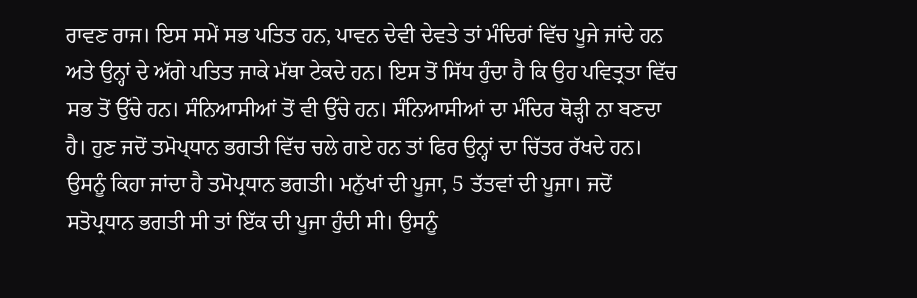ਰਾਵਣ ਰਾਜ। ਇਸ ਸਮੇਂ ਸਭ ਪਤਿਤ ਹਨ, ਪਾਵਨ ਦੇਵੀ ਦੇਵਤੇ ਤਾਂ ਮੰਦਿਰਾਂ ਵਿੱਚ ਪੂਜੇ ਜਾਂਦੇ ਹਨ ਅਤੇ ਉਨ੍ਹਾਂ ਦੇ ਅੱਗੇ ਪਤਿਤ ਜਾਕੇ ਮੱਥਾ ਟੇਕਦੇ ਹਨ। ਇਸ ਤੋਂ ਸਿੱਧ ਹੁੰਦਾ ਹੈ ਕਿ ਉਹ ਪਵਿਤ੍ਰਤਾ ਵਿੱਚ ਸਭ ਤੋਂ ਉੱਚੇ ਹਨ। ਸੰਨਿਆਸੀਆਂ ਤੋਂ ਵੀ ਉੱਚੇ ਹਨ। ਸੰਨਿਆਸੀਆਂ ਦਾ ਮੰਦਿਰ ਥੋੜ੍ਹੀ ਨਾ ਬਣਦਾ ਹੈ। ਹੁਣ ਜਦੋਂ ਤਮੋਪ੍ਧਾਨ ਭਗਤੀ ਵਿੱਚ ਚਲੇ ਗਏ ਹਨ ਤਾਂ ਫਿਰ ਉਨ੍ਹਾਂ ਦਾ ਚਿੱਤਰ ਰੱਖਦੇ ਹਨ। ਉਸਨੂੰ ਕਿਹਾ ਜਾਂਦਾ ਹੈ ਤਮੋਪ੍ਰਧਾਨ ਭਗਤੀ। ਮਨੁੱਖਾਂ ਦੀ ਪੂਜਾ, 5 ਤੱਤਵਾਂ ਦੀ ਪੂਜਾ। ਜਦੋਂ ਸਤੋਪ੍ਰਧਾਨ ਭਗਤੀ ਸੀ ਤਾਂ ਇੱਕ ਦੀ ਪੂਜਾ ਹੁੰਦੀ ਸੀ। ਉਸਨੂੰ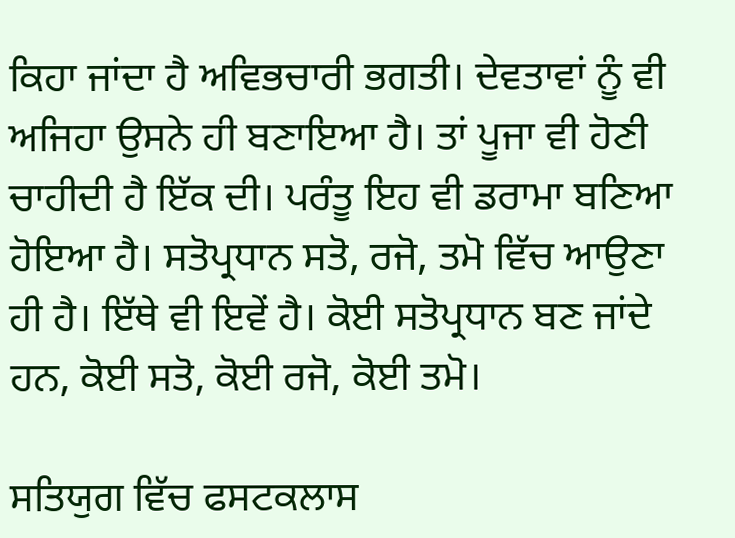ਕਿਹਾ ਜਾਂਦਾ ਹੈ ਅਵਿਭਚਾਰੀ ਭਗਤੀ। ਦੇਵਤਾਵਾਂ ਨੂੰ ਵੀ ਅਜਿਹਾ ਉਸਨੇ ਹੀ ਬਣਾਇਆ ਹੈ। ਤਾਂ ਪੂਜਾ ਵੀ ਹੋਣੀ ਚਾਹੀਦੀ ਹੈ ਇੱਕ ਦੀ। ਪਰੰਤੂ ਇਹ ਵੀ ਡਰਾਮਾ ਬਣਿਆ ਹੋਇਆ ਹੈ। ਸਤੋਪ੍ਰਧਾਨ ਸਤੋ, ਰਜੋ, ਤਮੋ ਵਿੱਚ ਆਉਣਾ ਹੀ ਹੈ। ਇੱਥੇ ਵੀ ਇਵੇਂ ਹੈ। ਕੋਈ ਸਤੋਪ੍ਰਧਾਨ ਬਣ ਜਾਂਦੇ ਹਨ, ਕੋਈ ਸਤੋ, ਕੋਈ ਰਜੋ, ਕੋਈ ਤਮੋ।

ਸਤਿਯੁਗ ਵਿੱਚ ਫਸਟਕਲਾਸ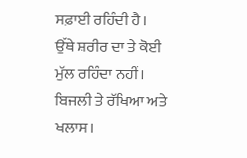ਸਫ਼ਾਈ ਰਹਿੰਦੀ ਹੈ। ਉੱਥੇ ਸ਼ਰੀਰ ਦਾ ਤੇ ਕੋਈ ਮੁੱਲ ਰਹਿੰਦਾ ਨਹੀਂ। ਬਿਜਲੀ ਤੇ ਰੱਖਿਆ ਅਤੇ ਖਲਾਸ।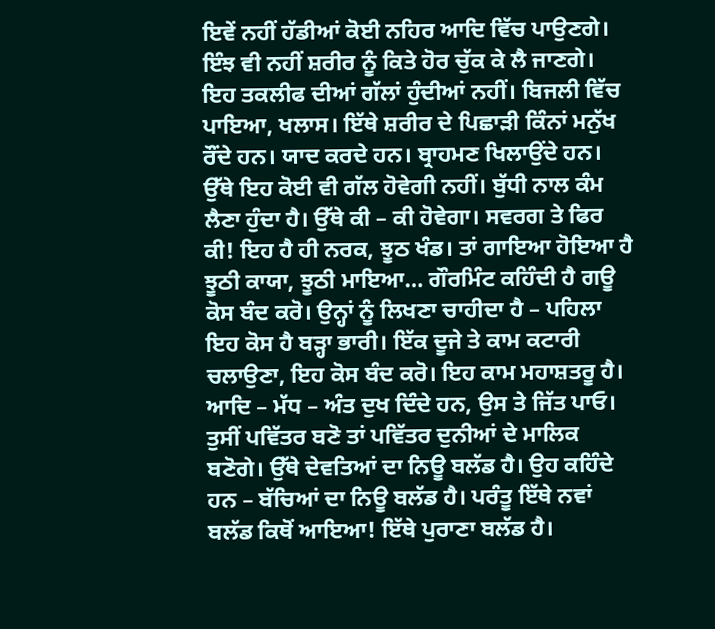ਇਵੇਂ ਨਹੀਂ ਹੱਡੀਆਂ ਕੋਈ ਨਹਿਰ ਆਦਿ ਵਿੱਚ ਪਾਉਣਗੇ। ਇੰਝ ਵੀ ਨਹੀਂ ਸ਼ਰੀਰ ਨੂੰ ਕਿਤੇ ਹੋਰ ਚੁੱਕ ਕੇ ਲੈ ਜਾਣਗੇ। ਇਹ ਤਕਲੀਫ ਦੀਆਂ ਗੱਲਾਂ ਹੁੰਦੀਆਂ ਨਹੀਂ। ਬਿਜਲੀ ਵਿੱਚ ਪਾਇਆ, ਖਲਾਸ। ਇੱਥੇ ਸ਼ਰੀਰ ਦੇ ਪਿਛਾੜੀ ਕਿੰਨਾਂ ਮਨੁੱਖ ਰੌਂਦੇ ਹਨ। ਯਾਦ ਕਰਦੇ ਹਨ। ਬ੍ਰਾਹਮਣ ਖਿਲਾਉਂਦੇ ਹਨ। ਉੱਥੇ ਇਹ ਕੋਈ ਵੀ ਗੱਲ ਹੋਵੇਗੀ ਨਹੀਂ। ਬੁੱਧੀ ਨਾਲ ਕੰਮ ਲੈਣਾ ਹੁੰਦਾ ਹੈ। ਉੱਥੇ ਕੀ – ਕੀ ਹੋਵੇਗਾ। ਸਵਰਗ ਤੇ ਫਿਰ ਕੀ! ਇਹ ਹੈ ਹੀ ਨਰਕ, ਝੂਠ ਖੰਡ। ਤਾਂ ਗਾਇਆ ਹੋਇਆ ਹੈ ਝੂਠੀ ਕਾਯਾ, ਝੂਠੀ ਮਾਇਆ… ਗੌਰਮਿੰਟ ਕਹਿੰਦੀ ਹੈ ਗਊ ਕੋਸ ਬੰਦ ਕਰੋ। ਉਨ੍ਹਾਂ ਨੂੰ ਲਿਖਣਾ ਚਾਹੀਦਾ ਹੈ – ਪਹਿਲਾ ਇਹ ਕੋਸ ਹੈ ਬੜ੍ਹਾ ਭਾਰੀ। ਇੱਕ ਦੂਜੇ ਤੇ ਕਾਮ ਕਟਾਰੀ ਚਲਾਉਣਾ, ਇਹ ਕੋਸ ਬੰਦ ਕਰੋ। ਇਹ ਕਾਮ ਮਹਾਸ਼ਤਰੂ ਹੈ। ਆਦਿ – ਮੱਧ – ਅੰਤ ਦੁਖ ਦਿੰਦੇ ਹਨ, ਉਸ ਤੇ ਜਿੱਤ ਪਾਓ। ਤੁਸੀਂ ਪਵਿੱਤਰ ਬਣੋ ਤਾਂ ਪਵਿੱਤਰ ਦੁਨੀਆਂ ਦੇ ਮਾਲਿਕ ਬਣੋਗੇ। ਉੱਥੇ ਦੇਵਤਿਆਂ ਦਾ ਨਿਊ ਬਲੱਡ ਹੈ। ਉਹ ਕਹਿੰਦੇ ਹਨ – ਬੱਚਿਆਂ ਦਾ ਨਿਊ ਬਲੱਡ ਹੈ। ਪਰੰਤੂ ਇੱਥੇ ਨਵਾਂ ਬਲੱਡ ਕਿਥੋਂ ਆਇਆ! ਇੱਥੇ ਪੁਰਾਣਾ ਬਲੱਡ ਹੈ।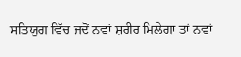ਸਤਿਯੁਗ ਵਿੱਚ ਜਦੋਂ ਨਵਾਂ ਸ਼ਰੀਰ ਮਿਲੇਗਾ ਤਾਂ ਨਵਾਂ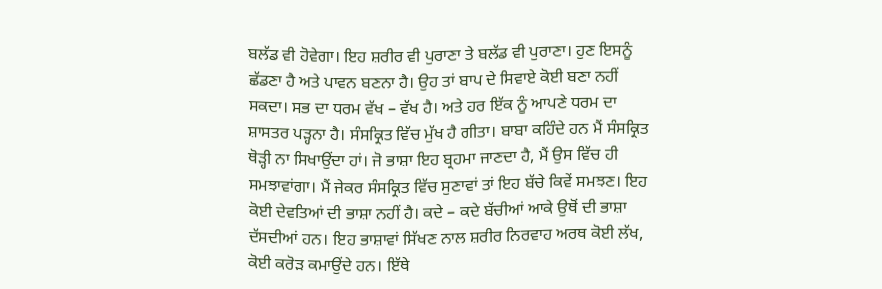ਬਲੱਡ ਵੀ ਹੋਵੇਗਾ। ਇਹ ਸ਼ਰੀਰ ਵੀ ਪੁਰਾਣਾ ਤੇ ਬਲੱਡ ਵੀ ਪੁਰਾਣਾ। ਹੁਣ ਇਸਨੂੰ ਛੱਡਣਾ ਹੈ ਅਤੇ ਪਾਵਨ ਬਣਨਾ ਹੈ। ਉਹ ਤਾਂ ਬਾਪ ਦੇ ਸਿਵਾਏ ਕੋਈ ਬਣਾ ਨਹੀਂ ਸਕਦਾ। ਸਭ ਦਾ ਧਰਮ ਵੱਖ – ਵੱਖ ਹੈ। ਅਤੇ ਹਰ ਇੱਕ ਨੂੰ ਆਪਣੇ ਧਰਮ ਦਾ ਸ਼ਾਸਤਰ ਪੜ੍ਹਨਾ ਹੈ। ਸੰਸਕ੍ਰਿਤ ਵਿੱਚ ਮੁੱਖ ਹੈ ਗੀਤਾ। ਬਾਬਾ ਕਹਿੰਦੇ ਹਨ ਮੈਂ ਸੰਸਕ੍ਰਿਤ ਥੋੜ੍ਹੀ ਨਾ ਸਿਖਾਉਂਦਾ ਹਾਂ। ਜੋ ਭਾਸ਼ਾ ਇਹ ਬ੍ਰਹਮਾ ਜਾਣਦਾ ਹੈ, ਮੈਂ ਉਸ ਵਿੱਚ ਹੀ ਸਮਝਾਵਾਂਗਾ। ਮੈਂ ਜੇਕਰ ਸੰਸਕ੍ਰਿਤ ਵਿੱਚ ਸੁਣਾਵਾਂ ਤਾਂ ਇਹ ਬੱਚੇ ਕਿਵੇਂ ਸਮਝਣ। ਇਹ ਕੋਈ ਦੇਵਤਿਆਂ ਦੀ ਭਾਸ਼ਾ ਨਹੀਂ ਹੈ। ਕਦੇ – ਕਦੇ ਬੱਚੀਆਂ ਆਕੇ ਉਥੋਂ ਦੀ ਭਾਸ਼ਾ ਦੱਸਦੀਆਂ ਹਨ। ਇਹ ਭਾਸ਼ਾਵਾਂ ਸਿੱਖਣ ਨਾਲ ਸ਼ਰੀਰ ਨਿਰਵਾਹ ਅਰਥ ਕੋਈ ਲੱਖ, ਕੋਈ ਕਰੋੜ ਕਮਾਉਂਦੇ ਹਨ। ਇੱਥੇ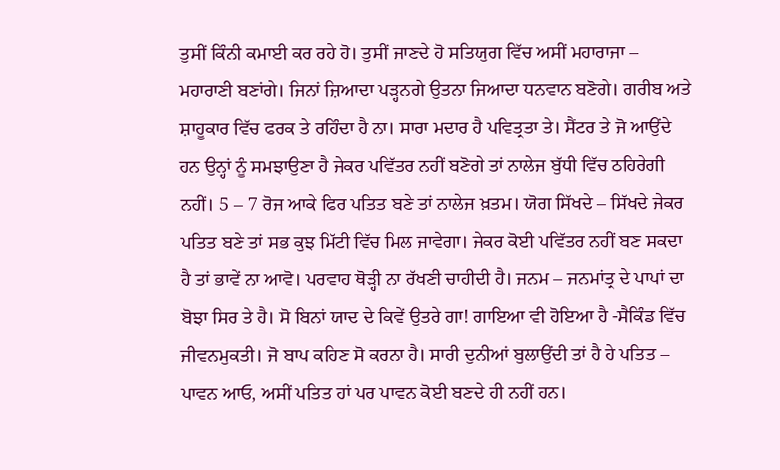ਤੁਸੀਂ ਕਿੰਨੀ ਕਮਾਈ ਕਰ ਰਹੇ ਹੋ। ਤੁਸੀਂ ਜਾਣਦੇ ਹੋ ਸਤਿਯੁਗ ਵਿੱਚ ਅਸੀਂ ਮਹਾਰਾਜਾ – ਮਹਾਰਾਣੀ ਬਣਾਂਗੇ। ਜਿਨਾਂ ਜ਼ਿਆਦਾ ਪੜ੍ਹਨਗੇ ਉਤਨਾ ਜਿਆਦਾ ਧਨਵਾਨ ਬਣੋਗੇ। ਗਰੀਬ ਅਤੇ ਸ਼ਾਹੂਕਾਰ ਵਿੱਚ ਫਰਕ ਤੇ ਰਹਿੰਦਾ ਹੈ ਨਾ। ਸਾਰਾ ਮਦਾਰ ਹੈ ਪਵਿਤ੍ਰਤਾ ਤੇ। ਸੈਂਟਰ ਤੇ ਜੋ ਆਉਂਦੇ ਹਨ ਉਨ੍ਹਾਂ ਨੂੰ ਸਮਝਾਉਣਾ ਹੈ ਜੇਕਰ ਪਵਿੱਤਰ ਨਹੀਂ ਬਣੋਗੇ ਤਾਂ ਨਾਲੇਜ ਬੁੱਧੀ ਵਿੱਚ ਠਹਿਰੇਗੀ ਨਹੀਂ। 5 – 7 ਰੋਜ ਆਕੇ ਫਿਰ ਪਤਿਤ ਬਣੇ ਤਾਂ ਨਾਲੇਜ ਖ਼ਤਮ। ਯੋਗ ਸਿੱਖਦੇ – ਸਿੱਖਦੇ ਜੇਕਰ ਪਤਿਤ ਬਣੇ ਤਾਂ ਸਭ ਕੁਝ ਮਿੱਟੀ ਵਿੱਚ ਮਿਲ ਜਾਵੇਗਾ। ਜੇਕਰ ਕੋਈ ਪਵਿੱਤਰ ਨਹੀਂ ਬਣ ਸਕਦਾ ਹੈ ਤਾਂ ਭਾਵੇਂ ਨਾ ਆਵੋ। ਪਰਵਾਹ ਥੋੜ੍ਹੀ ਨਾ ਰੱਖਣੀ ਚਾਹੀਦੀ ਹੈ। ਜਨਮ – ਜਨਮਾਂਤ੍ਰ ਦੇ ਪਾਪਾਂ ਦਾ ਬੋਝਾ ਸਿਰ ਤੇ ਹੈ। ਸੋ ਬਿਨਾਂ ਯਾਦ ਦੇ ਕਿਵੇਂ ਉਤਰੇ ਗਾ! ਗਾਇਆ ਵੀ ਹੋਇਆ ਹੈ -ਸੈਕਿੰਡ ਵਿੱਚ ਜੀਵਨਮੁਕਤੀ। ਜੋ ਬਾਪ ਕਹਿਣ ਸੋ ਕਰਨਾ ਹੈ। ਸਾਰੀ ਦੁਨੀਆਂ ਬੁਲਾਉਂਦੀ ਤਾਂ ਹੈ ਹੇ ਪਤਿਤ – ਪਾਵਨ ਆਓ, ਅਸੀਂ ਪਤਿਤ ਹਾਂ ਪਰ ਪਾਵਨ ਕੋਈ ਬਣਦੇ ਹੀ ਨਹੀਂ ਹਨ।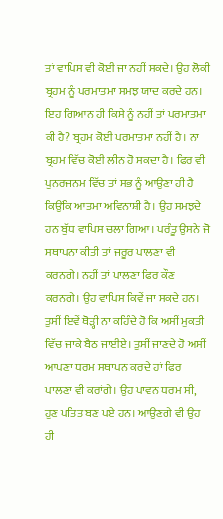ਤਾਂ ਵਾਪਿਸ ਵੀ ਕੋਈ ਜਾ ਨਹੀਂ ਸਕਦੇ। ਉਹ ਲੋਕੀ ਬ੍ਰਹਮ ਨੂੰ ਪਰਮਾਤਮਾ ਸਮਝ ਯਾਦ ਕਰਦੇ ਹਨ। ਇਹ ਗਿਆਨ ਹੀ ਕਿਸੇ ਨੂੰ ਨਹੀਂ ਤਾਂ ਪਰਮਾਤਮਾ ਕੀ ਹੈ? ਬ੍ਰਹਮ ਕੋਈ ਪਰਮਾਤਮਾ ਨਹੀਂ ਹੈ। ਨਾ ਬ੍ਰਹਮ ਵਿੱਚ ਕੋਈ ਲੀਨ ਹੋ ਸਕਦਾ ਹੈ। ਫਿਰ ਵੀ ਪੁਨਰਜਨਮ ਵਿੱਚ ਤਾਂ ਸਭ ਨੂੰ ਆਉਣਾ ਹੀ ਹੈ ਕਿਉਂਕਿ ਆਤਮਾ ਅਵਿਨਾਸ਼ੀ ਹੈ। ਉਹ ਸਮਝਦੇ ਹਨ ਬੁੱਧ ਵਾਪਿਸ ਚਲਾ ਗਿਆ। ਪਰੰਤੂ ਉਸਨੇ ਜੋ ਸਥਾਪਨਾ ਕੀਤੀ ਤਾਂ ਜਰੂਰ ਪਾਲਣਾ ਵੀ ਕਰਨਗੇ। ਨਹੀਂ ਤਾਂ ਪਾਲਣਾ ਫਿਰ ਕੌਣ ਕਰਨਗੇ। ਉਹ ਵਾਪਿਸ ਕਿਵੇਂ ਜਾ ਸਕਦੇ ਹਨ। ਤੁਸੀਂ ਇਵੇਂ ਥੋੜ੍ਹੀ ਨਾ ਕਹਿੰਦੇ ਹੋ ਕਿ ਅਸੀਂ ਮੁਕਤੀ ਵਿੱਚ ਜਾਕੇ ਬੈਠ ਜਾਈਏ। ਤੁਸੀਂ ਜਾਣਦੇ ਹੋ ਅਸੀਂ ਆਪਣਾ ਧਰਮ ਸਥਾਪਨ ਕਰਦੇ ਹਾਂ ਫਿਰ ਪਾਲਣਾ ਵੀ ਕਰਾਂਗੇ। ਉਹ ਪਾਵਨ ਧਰਮ ਸੀ, ਹੁਣ ਪਤਿਤ ਬਣ ਪਏ ਹਨ। ਆਉਣਗੇ ਵੀ ਉਹ ਹੀ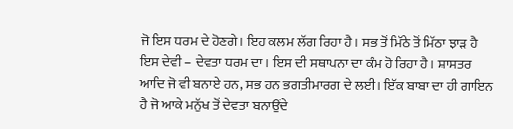ਜੋ ਇਸ ਧਰਮ ਦੇ ਹੋਣਗੇ। ਇਹ ਕਲਮ ਲੱਗ ਰਿਹਾ ਹੈ। ਸਭ ਤੋਂ ਮਿੱਠੇ ਤੋਂ ਮਿੱਠਾ ਝਾੜ ਹੈ ਇਸ ਦੇਵੀ – ਦੇਵਤਾ ਧਰਮ ਦਾ। ਇਸ ਦੀ ਸਥਾਪਨਾ ਦਾ ਕੰਮ ਹੋ ਰਿਹਾ ਹੈ। ਸ਼ਾਸਤਰ ਆਦਿ ਜੋ ਵੀ ਬਨਾਏ ਹਨ, ਸਭ ਹਨ ਭਗਤੀਮਾਰਗ ਦੇ ਲਈ। ਇੱਕ ਬਾਬਾ ਦਾ ਹੀ ਗਾਇਨ ਹੈ ਜੋ ਆਕੇ ਮਨੁੱਖ ਤੋਂ ਦੇਵਤਾ ਬਨਾਉਂਦੇ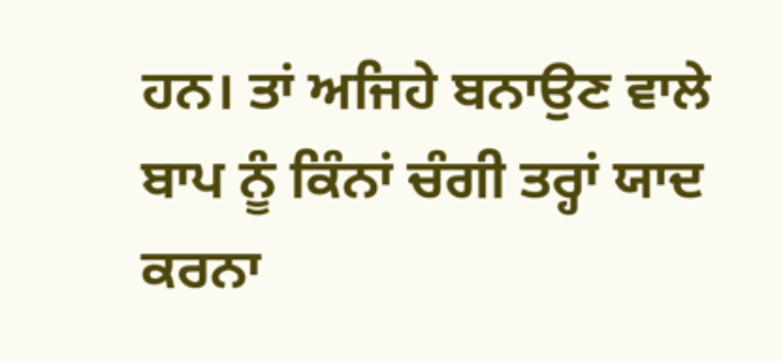ਹਨ। ਤਾਂ ਅਜਿਹੇ ਬਨਾਉਣ ਵਾਲੇ ਬਾਪ ਨੂੰ ਕਿੰਨਾਂ ਚੰਗੀ ਤਰ੍ਹਾਂ ਯਾਦ ਕਰਨਾ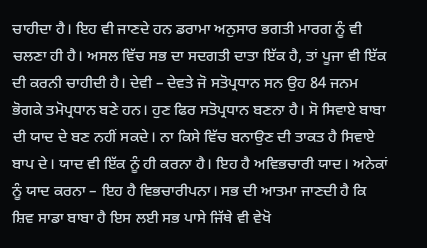ਚਾਹੀਦਾ ਹੈ। ਇਹ ਵੀ ਜਾਣਦੇ ਹਨ ਡਰਾਮਾ ਅਨੁਸਾਰ ਭਗਤੀ ਮਾਰਗ ਨੂੰ ਵੀ ਚਲਣਾ ਹੀ ਹੈ। ਅਸਲ ਵਿੱਚ ਸਭ ਦਾ ਸਦਗਤੀ ਦਾਤਾ ਇੱਕ ਹੈ, ਤਾਂ ਪੂਜਾ ਵੀ ਇੱਕ ਦੀ ਕਰਨੀ ਚਾਹੀਦੀ ਹੈ। ਦੇਵੀ – ਦੇਵਤੇ ਜੋ ਸਤੋਪ੍ਰਧਾਨ ਸਨ ਉਹ 84 ਜਨਮ ਭੋਗਕੇ ਤਮੋਪ੍ਰਧਾਨ ਬਣੇ ਹਨ। ਹੁਣ ਫਿਰ ਸਤੋਪ੍ਰਧਾਨ ਬਣਨਾ ਹੈ। ਸੋ ਸਿਵਾਏ ਬਾਬਾ ਦੀ ਯਾਦ ਦੇ ਬਣ ਨਹੀਂ ਸਕਦੇ। ਨਾ ਕਿਸੇ ਵਿੱਚ ਬਨਾਉਣ ਦੀ ਤਾਕਤ ਹੈ ਸਿਵਾਏ ਬਾਪ ਦੇ। ਯਾਦ ਵੀ ਇੱਕ ਨੂੰ ਹੀ ਕਰਨਾ ਹੈ। ਇਹ ਹੈ ਅਵਿਭਚਾਰੀ ਯਾਦ। ਅਨੇਕਾਂ ਨੂੰ ਯਾਦ ਕਰਨਾ – ਇਹ ਹੈ ਵਿਭਚਾਰੀਪਨਾ। ਸਭ ਦੀ ਆਤਮਾ ਜਾਣਦੀ ਹੈ ਕਿ ਸ਼ਿਵ ਸਾਡਾ ਬਾਬਾ ਹੈ ਇਸ ਲਈ ਸਭ ਪਾਸੇ ਜਿੱਥੇ ਵੀ ਵੇਖੋ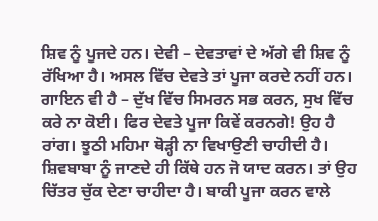ਸ਼ਿਵ ਨੂੰ ਪੂਜਦੇ ਹਨ। ਦੇਵੀ – ਦੇਵਤਾਵਾਂ ਦੇ ਅੱਗੇ ਵੀ ਸ਼ਿਵ ਨੂੰ ਰੱਖਿਆ ਹੈ। ਅਸਲ ਵਿੱਚ ਦੇਵਤੇ ਤਾਂ ਪੂਜਾ ਕਰਦੇ ਨਹੀਂ ਹਨ। ਗਾਇਨ ਵੀ ਹੈ – ਦੁੱਖ ਵਿੱਚ ਸਿਮਰਨ ਸਭ ਕਰਨ, ਸੁਖ ਵਿੱਚ ਕਰੇ ਨਾ ਕੋਈ। ਫਿਰ ਦੇਵਤੇ ਪੂਜਾ ਕਿਵੇਂ ਕਰਨਗੇ! ਉਹ ਹੈ ਰਾਂਗ। ਝੂਠੀ ਮਹਿਮਾ ਥੋੜ੍ਹੀ ਨਾ ਵਿਖਾਉਣੀ ਚਾਹੀਦੀ ਹੈ। ਸ਼ਿਵਬਾਬਾ ਨੂੰ ਜਾਣਦੇ ਹੀ ਕਿੱਥੇ ਹਨ ਜੋ ਯਾਦ ਕਰਨ। ਤਾਂ ਉਹ ਚਿੱਤਰ ਚੁੱਕ ਦੇਣਾ ਚਾਹੀਦਾ ਹੈ। ਬਾਕੀ ਪੂਜਾ ਕਰਨ ਵਾਲੇ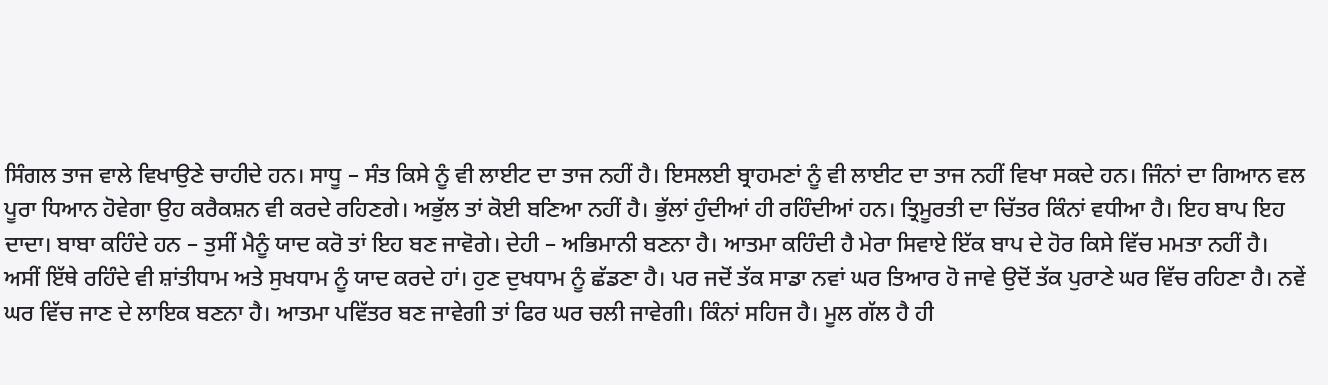ਸਿੰਗਲ ਤਾਜ ਵਾਲੇ ਵਿਖਾਉਣੇ ਚਾਹੀਦੇ ਹਨ। ਸਾਧੂ – ਸੰਤ ਕਿਸੇ ਨੂੰ ਵੀ ਲਾਈਟ ਦਾ ਤਾਜ ਨਹੀਂ ਹੈ। ਇਸਲਈ ਬ੍ਰਾਹਮਣਾਂ ਨੂੰ ਵੀ ਲਾਈਟ ਦਾ ਤਾਜ ਨਹੀਂ ਵਿਖਾ ਸਕਦੇ ਹਨ। ਜਿੰਨਾਂ ਦਾ ਗਿਆਨ ਵਲ ਪੂਰਾ ਧਿਆਨ ਹੋਵੇਗਾ ਉਹ ਕਰੈਕਸ਼ਨ ਵੀ ਕਰਦੇ ਰਹਿਣਗੇ। ਅਭੁੱਲ ਤਾਂ ਕੋਈ ਬਣਿਆ ਨਹੀਂ ਹੈ। ਭੁੱਲਾਂ ਹੁੰਦੀਆਂ ਹੀ ਰਹਿੰਦੀਆਂ ਹਨ। ਤ੍ਰਿਮੂਰਤੀ ਦਾ ਚਿੱਤਰ ਕਿੰਨਾਂ ਵਧੀਆ ਹੈ। ਇਹ ਬਾਪ ਇਹ ਦਾਦਾ। ਬਾਬਾ ਕਹਿੰਦੇ ਹਨ – ਤੁਸੀਂ ਮੈਨੂੰ ਯਾਦ ਕਰੋ ਤਾਂ ਇਹ ਬਣ ਜਾਵੋਗੇ। ਦੇਹੀ – ਅਭਿਮਾਨੀ ਬਣਨਾ ਹੈ। ਆਤਮਾ ਕਹਿੰਦੀ ਹੈ ਮੇਰਾ ਸਿਵਾਏ ਇੱਕ ਬਾਪ ਦੇ ਹੋਰ ਕਿਸੇ ਵਿੱਚ ਮਮਤਾ ਨਹੀਂ ਹੈ। ਅਸੀਂ ਇੱਥੇ ਰਹਿੰਦੇ ਵੀ ਸ਼ਾਂਤੀਧਾਮ ਅਤੇ ਸੁਖਧਾਮ ਨੂੰ ਯਾਦ ਕਰਦੇ ਹਾਂ। ਹੁਣ ਦੁਖਧਾਮ ਨੂੰ ਛੱਡਣਾ ਹੈ। ਪਰ ਜਦੋਂ ਤੱਕ ਸਾਡਾ ਨਵਾਂ ਘਰ ਤਿਆਰ ਹੋ ਜਾਵੇ ਉਦੋਂ ਤੱਕ ਪੁਰਾਣੇ ਘਰ ਵਿੱਚ ਰਹਿਣਾ ਹੈ। ਨਵੇਂ ਘਰ ਵਿੱਚ ਜਾਣ ਦੇ ਲਾਇਕ ਬਣਨਾ ਹੈ। ਆਤਮਾ ਪਵਿੱਤਰ ਬਣ ਜਾਵੇਗੀ ਤਾਂ ਫਿਰ ਘਰ ਚਲੀ ਜਾਵੇਗੀ। ਕਿੰਨਾਂ ਸਹਿਜ ਹੈ। ਮੂਲ ਗੱਲ ਹੈ ਹੀ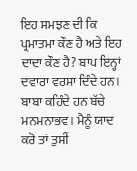ਇਹ ਸਮਝਣ ਦੀ ਕਿ ਪ੍ਰਮਾਤਮਾ ਕੌਣ ਹੈ ਅਤੇ ਇਹ ਦਾਦਾ ਕੌਣ ਹੈ? ਬਾਪ ਇਨ੍ਹਾਂ ਦਵਾਰਾ ਵਰਸਾ ਦਿੰਦੇ ਹਨ। ਬਾਬਾ ਕਹਿੰਦੇ ਹਨ ਬੱਚੇ ਮਨਮਨਾਭਵ। ਮੈਨੂੰ ਯਾਦ ਕਰੋ ਤਾਂ ਤੁਸੀਂ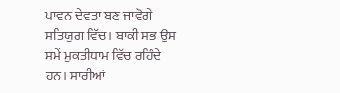ਪਾਵਨ ਦੇਵਤਾ ਬਣ ਜਾਵੋਗੇ ਸਤਿਯੁਗ ਵਿੱਚ। ਬਾਕੀ ਸਭ ਉਸ ਸਮੇਂ ਮੁਕਤੀਧਾਮ ਵਿੱਚ ਰਹਿੰਦੇ ਹਨ। ਸਾਰੀਆਂ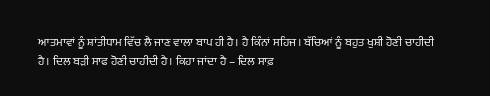ਆਤਮਾਵਾਂ ਨੂੰ ਸ਼ਾਂਤੀਧਾਮ ਵਿੱਚ ਲੈ ਜਾਣ ਵਾਲਾ ਬਾਪ ਹੀ ਹੈ। ਹੈ ਕਿੰਨਾਂ ਸਹਿਜ। ਬੱਚਿਆਂ ਨੂੰ ਬਹੁਤ ਖੁਸ਼ੀ ਹੋਣੀ ਚਾਹੀਦੀ ਹੈ। ਦਿਲ ਬੜੀ ਸਾਫ ਹੋਣੀ ਚਾਹੀਦੀ ਹੈ। ਕਿਹਾ ਜਾਂਦਾ ਹੈ – ਦਿਲ ਸਾਫ਼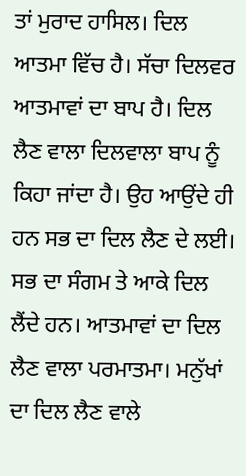ਤਾਂ ਮੁਰਾਦ ਹਾਸਿਲ। ਦਿਲ ਆਤਮਾ ਵਿੱਚ ਹੈ। ਸੱਚਾ ਦਿਲਵਰ ਆਤਮਾਵਾਂ ਦਾ ਬਾਪ ਹੈ। ਦਿਲ ਲੈਣ ਵਾਲਾ ਦਿਲਵਾਲਾ ਬਾਪ ਨੂੰ ਕਿਹਾ ਜਾਂਦਾ ਹੈ। ਉਹ ਆਉਂਦੇ ਹੀ ਹਨ ਸਭ ਦਾ ਦਿਲ ਲੈਣ ਦੇ ਲਈ। ਸਭ ਦਾ ਸੰਗਮ ਤੇ ਆਕੇ ਦਿਲ ਲੈਂਦੇ ਹਨ। ਆਤਮਾਵਾਂ ਦਾ ਦਿਲ ਲੈਣ ਵਾਲਾ ਪਰਮਾਤਮਾ। ਮਨੁੱਖਾਂ ਦਾ ਦਿਲ ਲੈਣ ਵਾਲੇ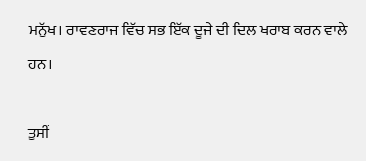ਮਨੁੱਖ। ਰਾਵਣਰਾਜ ਵਿੱਚ ਸਭ ਇੱਕ ਦੂਜੇ ਦੀ ਦਿਲ ਖਰਾਬ ਕਰਨ ਵਾਲੇ ਹਨ।

ਤੁਸੀਂ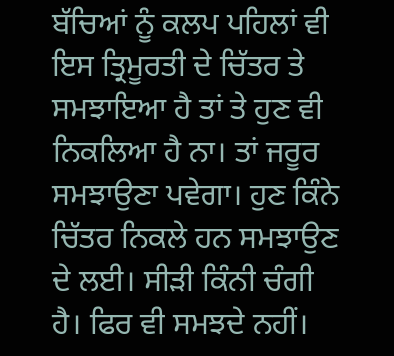ਬੱਚਿਆਂ ਨੂੰ ਕਲਪ ਪਹਿਲਾਂ ਵੀ ਇਸ ਤ੍ਰਿਮੂਰਤੀ ਦੇ ਚਿੱਤਰ ਤੇ ਸਮਝਾਇਆ ਹੈ ਤਾਂ ਤੇ ਹੁਣ ਵੀ ਨਿਕਲਿਆ ਹੈ ਨਾ। ਤਾਂ ਜਰੂਰ ਸਮਝਾਉਣਾ ਪਵੇਗਾ। ਹੁਣ ਕਿੰਨੇ ਚਿੱਤਰ ਨਿਕਲੇ ਹਨ ਸਮਝਾਉਣ ਦੇ ਲਈ। ਸੀੜੀ ਕਿੰਨੀ ਚੰਗੀ ਹੈ। ਫਿਰ ਵੀ ਸਮਝਦੇ ਨਹੀਂ।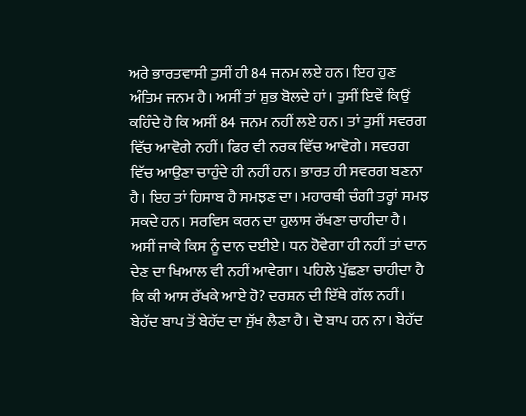ਅਰੇ ਭਾਰਤਵਾਸੀ ਤੁਸੀਂ ਹੀ 84 ਜਨਮ ਲਏ ਹਨ। ਇਹ ਹੁਣ ਅੰਤਿਮ ਜਨਮ ਹੈ। ਅਸੀਂ ਤਾਂ ਸ਼ੁਭ ਬੋਲਦੇ ਹਾਂ। ਤੁਸੀਂ ਇਵੇਂ ਕਿਉਂ ਕਹਿੰਦੇ ਹੋ ਕਿ ਅਸੀਂ 84 ਜਨਮ ਨਹੀਂ ਲਏ ਹਨ। ਤਾਂ ਤੁਸੀਂ ਸਵਰਗ ਵਿੱਚ ਆਵੋਗੇ ਨਹੀਂ। ਫਿਰ ਵੀ ਨਰਕ ਵਿੱਚ ਆਵੋਗੇ। ਸਵਰਗ ਵਿੱਚ ਆਉਣਾ ਚਾਹੁੰਦੇ ਹੀ ਨਹੀਂ ਹਨ। ਭਾਰਤ ਹੀ ਸਵਰਗ ਬਣਨਾ ਹੈ। ਇਹ ਤਾਂ ਹਿਸਾਬ ਹੈ ਸਮਝਣ ਦਾ। ਮਹਾਰਥੀ ਚੰਗੀ ਤਰ੍ਹਾਂ ਸਮਝ ਸਕਦੇ ਹਨ। ਸਰਵਿਸ ਕਰਨ ਦਾ ਹੁਲਾਸ ਰੱਖਣਾ ਚਾਹੀਦਾ ਹੈ। ਅਸੀਂ ਜਾਕੇ ਕਿਸ ਨੂੰ ਦਾਨ ਦਈਏ। ਧਨ ਹੋਵੇਗਾ ਹੀ ਨਹੀਂ ਤਾਂ ਦਾਨ ਦੇਣ ਦਾ ਖਿਆਲ ਵੀ ਨਹੀਂ ਆਵੇਗਾ। ਪਹਿਲੇ ਪੁੱਛਣਾ ਚਾਹੀਦਾ ਹੈ ਕਿ ਕੀ ਆਸ ਰੱਖਕੇ ਆਏ ਹੋ? ਦਰਸ਼ਨ ਦੀ ਇੱਥੇ ਗੱਲ ਨਹੀਂ। ਬੇਹੱਦ ਬਾਪ ਤੋਂ ਬੇਹੱਦ ਦਾ ਸੁੱਖ ਲੈਣਾ ਹੈ। ਦੋ ਬਾਪ ਹਨ ਨਾ। ਬੇਹੱਦ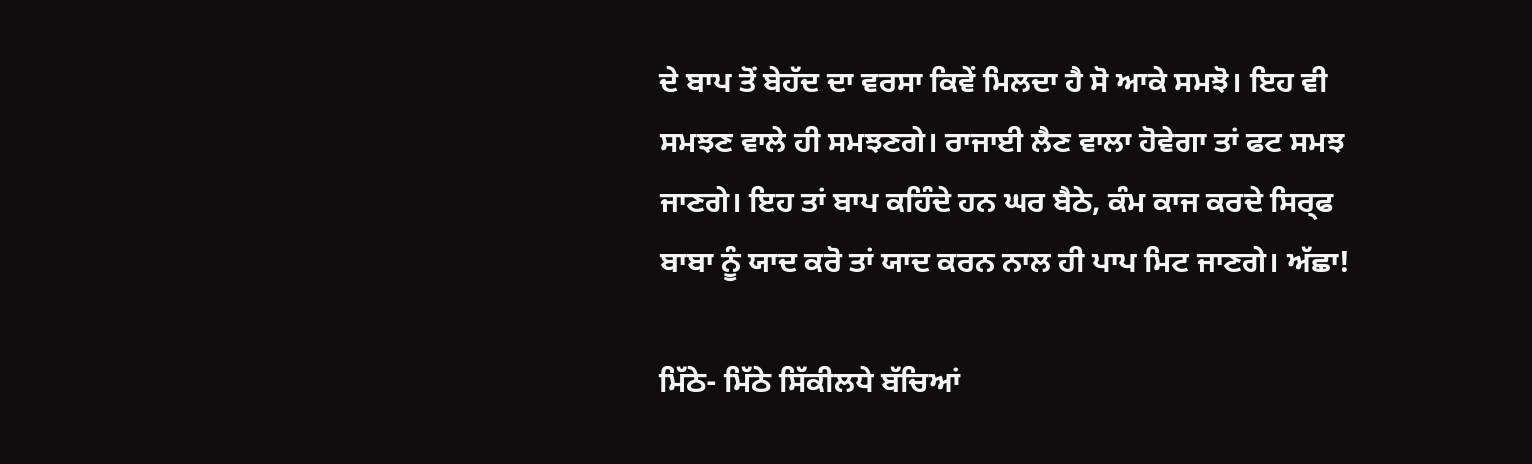ਦੇ ਬਾਪ ਤੋਂ ਬੇਹੱਦ ਦਾ ਵਰਸਾ ਕਿਵੇਂ ਮਿਲਦਾ ਹੈ ਸੋ ਆਕੇ ਸਮਝੋ। ਇਹ ਵੀ ਸਮਝਣ ਵਾਲੇ ਹੀ ਸਮਝਣਗੇ। ਰਾਜਾਈ ਲੈਣ ਵਾਲਾ ਹੋਵੇਗਾ ਤਾਂ ਫਟ ਸਮਝ ਜਾਣਗੇ। ਇਹ ਤਾਂ ਬਾਪ ਕਹਿੰਦੇ ਹਨ ਘਰ ਬੈਠੇ, ਕੰਮ ਕਾਜ ਕਰਦੇ ਸਿਰ੍ਫ ਬਾਬਾ ਨੂੰ ਯਾਦ ਕਰੋ ਤਾਂ ਯਾਦ ਕਰਨ ਨਾਲ ਹੀ ਪਾਪ ਮਿਟ ਜਾਣਗੇ। ਅੱਛਾ!

ਮਿੱਠੇ- ਮਿੱਠੇ ਸਿੱਕੀਲਧੇ ਬੱਚਿਆਂ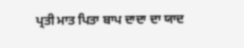ਪ੍ਰਤੀ ਮਾਤ ਪਿਤਾ ਬਾਪ ਦਾਦਾ ਦਾ ਯਾਦ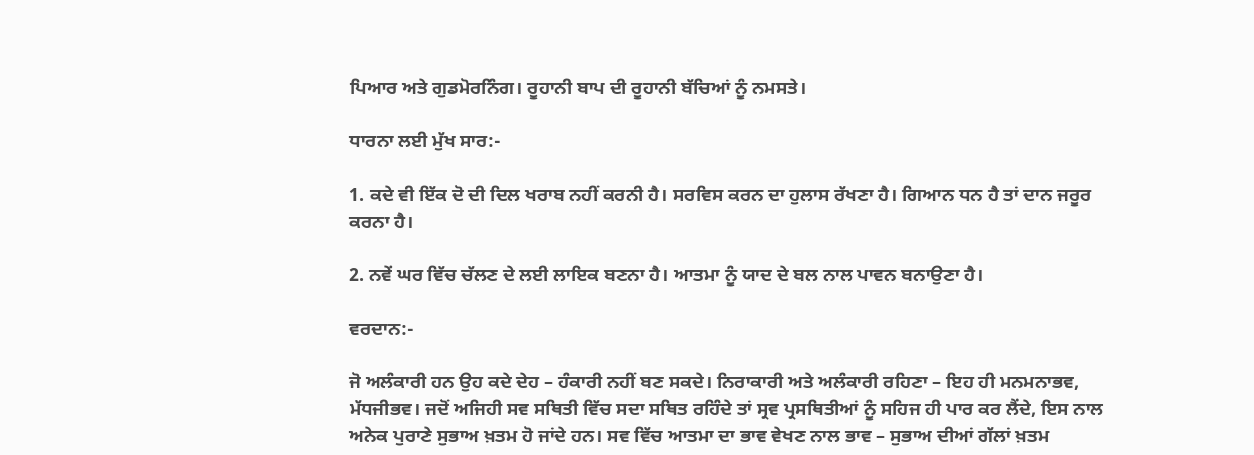ਪਿਆਰ ਅਤੇ ਗੁਡਮੋਰਨਿੰਗ। ਰੂਹਾਨੀ ਬਾਪ ਦੀ ਰੂਹਾਨੀ ਬੱਚਿਆਂ ਨੂੰ ਨਮਸਤੇ।

ਧਾਰਨਾ ਲਈ ਮੁੱਖ ਸਾਰ:-

1. ਕਦੇ ਵੀ ਇੱਕ ਦੋ ਦੀ ਦਿਲ ਖਰਾਬ ਨਹੀਂ ਕਰਨੀ ਹੈ। ਸਰਵਿਸ ਕਰਨ ਦਾ ਹੁਲਾਸ ਰੱਖਣਾ ਹੈ। ਗਿਆਨ ਧਨ ਹੈ ਤਾਂ ਦਾਨ ਜਰੂਰ ਕਰਨਾ ਹੈ।

2. ਨਵੇਂ ਘਰ ਵਿੱਚ ਚੱਲਣ ਦੇ ਲਈ ਲਾਇਕ ਬਣਨਾ ਹੈ। ਆਤਮਾ ਨੂੰ ਯਾਦ ਦੇ ਬਲ ਨਾਲ ਪਾਵਨ ਬਨਾਉਣਾ ਹੈ।

ਵਰਦਾਨ:-

ਜੋ ਅਲੰਕਾਰੀ ਹਨ ਉਹ ਕਦੇ ਦੇਹ – ਹੰਕਾਰੀ ਨਹੀਂ ਬਣ ਸਕਦੇ। ਨਿਰਾਕਾਰੀ ਅਤੇ ਅਲੰਕਾਰੀ ਰਹਿਣਾ – ਇਹ ਹੀ ਮਨਮਨਾਭਵ, ਮੱਧਜੀਭਵ। ਜਦੋਂ ਅਜਿਹੀ ਸਵ ਸਥਿਤੀ ਵਿੱਚ ਸਦਾ ਸਥਿਤ ਰਹਿੰਦੇ ਤਾਂ ਸ੍ਰਵ ਪ੍ਰਸਥਿਤੀਆਂ ਨੂੰ ਸਹਿਜ ਹੀ ਪਾਰ ਕਰ ਲੈਂਦੇ, ਇਸ ਨਾਲ ਅਨੇਕ ਪੁਰਾਣੇ ਸੁਭਾਅ ਖ਼ਤਮ ਹੋ ਜਾਂਦੇ ਹਨ। ਸਵ ਵਿੱਚ ਆਤਮਾ ਦਾ ਭਾਵ ਵੇਖਣ ਨਾਲ ਭਾਵ – ਸੁਭਾਅ ਦੀਆਂ ਗੱਲਾਂ ਖ਼ਤਮ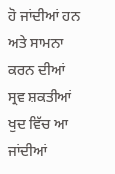ਹੋ ਜਾਂਦੀਆਂ ਹਨ ਅਤੇ ਸਾਮਨਾ ਕਰਨ ਦੀਆਂ ਸ੍ਰਵ ਸ਼ਕਤੀਆਂ ਖੁਦ ਵਿੱਚ ਆ ਜਾਂਦੀਆਂ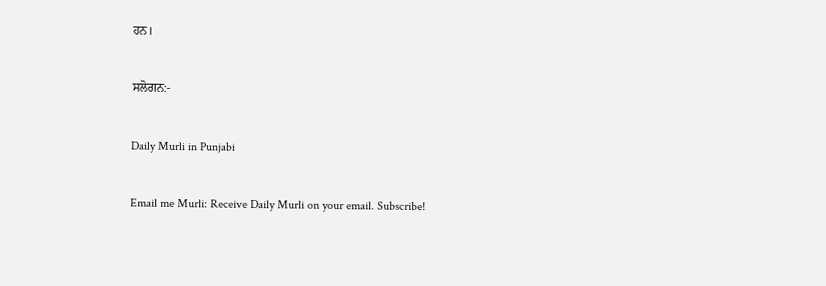ਹਨ।

ਸਲੋਗਨ:-

Daily Murli in Punjabi

Email me Murli: Receive Daily Murli on your email. Subscribe!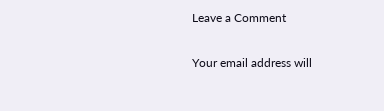Leave a Comment

Your email address will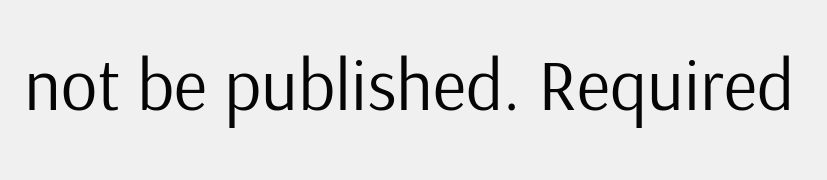not be published. Required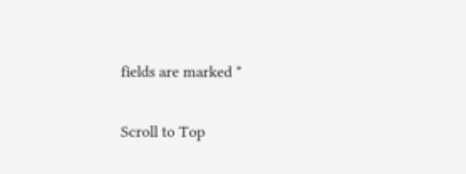fields are marked *

Scroll to Top